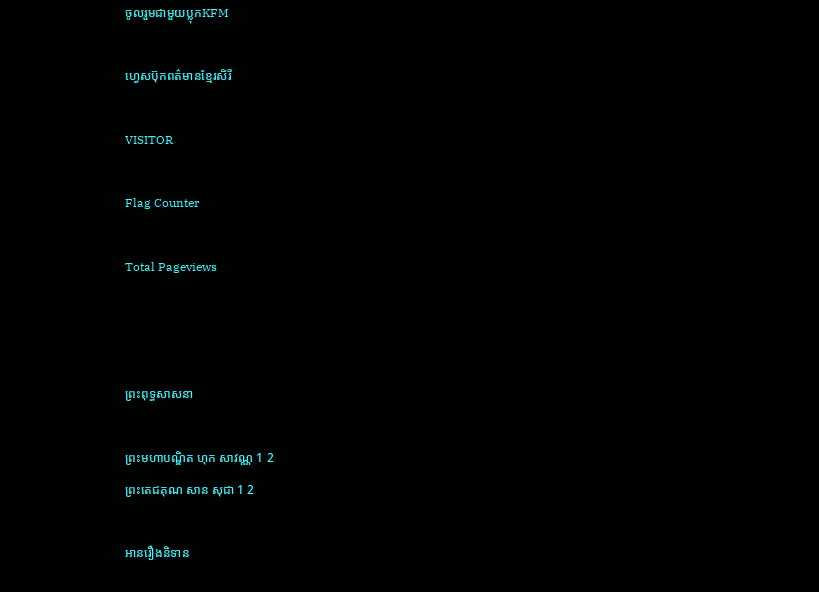ចូលរួមជាមួយប្លុកKFM

ហ្វេសប៊ុកពត៌មានខ្មែរសិរី

VISITOR

Flag Counter

Total Pageviews



ព្រះពុទ្ធសាសនា

ព្រះមហាបណ្ឌិត ហុក សាវណ្ណ 1 2
ព្រះតេជគុណ សាន សុជា 1 2

អានរឿងនិទាន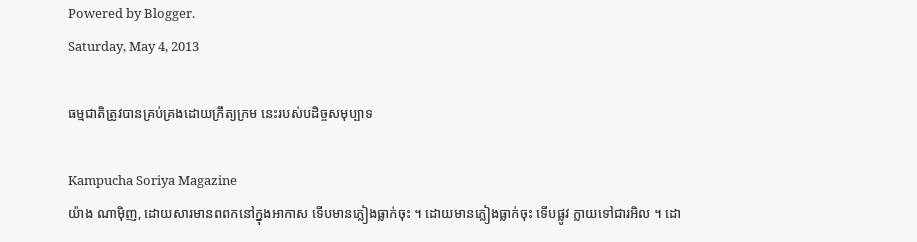Powered by Blogger.
Saturday, May 4, 2013

ធម្មជាតិត្រូវបានគ្រប់គ្រងដោយក្រឹត្យក្រម នេះរបស់បដិច្ចសមុប្បាទ

Kampucha Soriya Magazine
យ៉ាង ណាម៉ិញ, ដោយសារមានពពកនៅក្នុងអាកាស ទើបមានភ្លៀងធ្លាក់ចុះ ។ ដោយមានភ្លៀងធ្លាក់ចុះ ទើបផ្លូវ ក្លាយទៅជារអិល ។ ដោ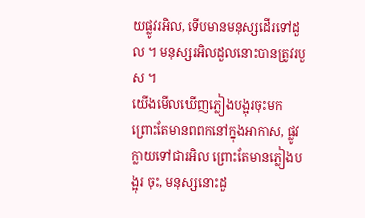យផ្លូវរអិល, ទើបមានមនុស្សដើរទៅដួល ។ មនុស្សរអិលដួលនោះបានត្រូវរបួស ។
យើងមើលឃើញភ្លៀងបង្អុរចុះមក ព្រោះតែមានពពកនៅក្នុងអាកាស, ផ្លូវក្លាយទៅជារអិល ព្រោះតែមានភ្លៀងបង្អុរ ចុះ, មនុស្សនោះដួ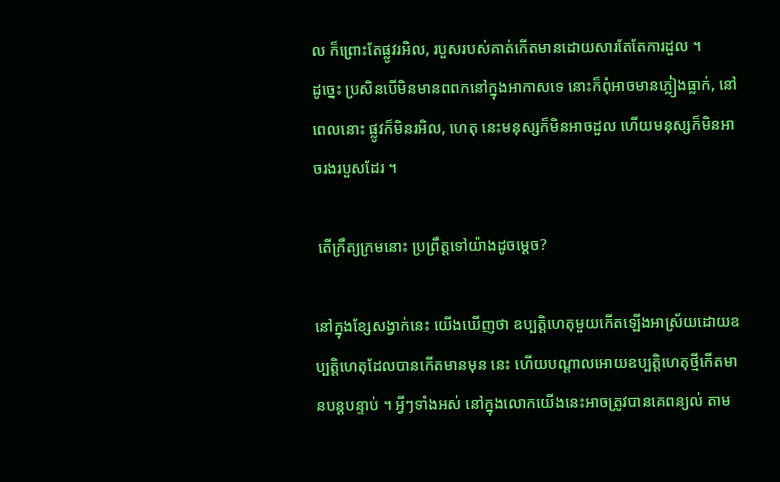ល ក៏ព្រោះតែផ្លូវរអិល, របួសរបស់គាត់កើតមានដោយសារតែតែការដួល ។
ដូច្នេះ ប្រសិនបើមិនមានពពកនៅក្នុងអាកាសទេ នោះក៏ពុំអាចមានភ្លៀងធ្លាក់, នៅពេលនោះ ផ្លូវក៏មិនរអិល, ហេតុ នេះមនុស្សក៏មិនអាចដួល ហើយមនុស្សក៏មិនអាចរងរបួសដែរ ។

 តើក្រឹត្យក្រមនោះ ប្រព្រឹត្តទៅយ៉ាងដូចម្ដេច?

នៅក្នុងខ្សែសង្វាក់នេះ យើងឃើញថា ឧប្បត្តិហេតុមួយកើតឡើងអាស្រ័យដោយឧប្បត្តិហេតុដែលបានកើតមានមុន នេះ ហើយបណ្ដាលអោយឧប្បត្តិហេតុថ្មីកើតមានបន្តបន្ទាប់ ។ អ្វីៗទាំងអស់ នៅក្នុងលោកយើងនេះអាចត្រូវបានគេពន្យល់ តាម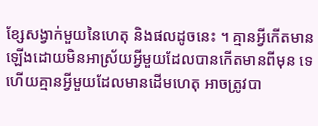ខ្សែសង្វាក់មួយនៃហេតុ និងផលដូចនេះ ។ គ្មានអ្វីកើតមានឡើងដោយមិនអាស្រ័យអ្វីមួយដែលបានកើតមានពីមុន ទេ ហើយគ្មានអ្វីមួយដែលមានដើមហេតុ អាចត្រូវបា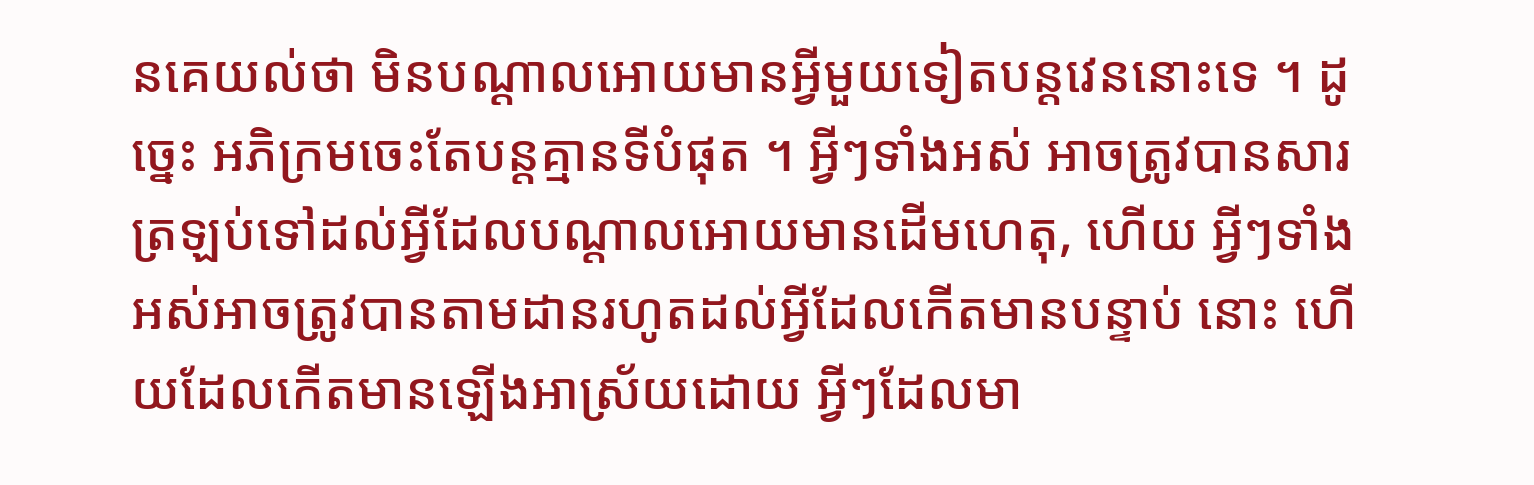នគេយល់ថា មិនបណ្ដាលអោយមានអ្វីមួយទៀតបន្តវេននោះទេ ។ ដូច្នេះ អភិក្រមចេះតែបន្តគ្មានទីបំផុត ។ អ្វីៗទាំងអស់ អាចត្រូវបានសារត្រឡប់ទៅដល់អ្វីដែលបណ្ដាលអោយមានដើមហេតុ, ហើយ អ្វីៗទាំងអស់អាចត្រូវបានតាមដានរហូតដល់អ្វីដែលកើតមានបន្ទាប់ នោះ ហើយដែលកើតមានឡើងអាស្រ័យដោយ អ្វីៗដែលមា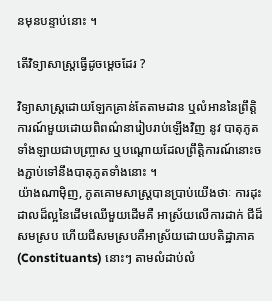នមុនបន្ទាប់នោះ ។

តើវិទ្យាសាស្ត្រធ្វើដូចម្ដេចដែរ ?

វិទ្យាសាស្ត្រដោយឡែកគ្រាន់តែតាមដាន ឬលំអាននៃព្រឹត្តិការណ៍មួយដោយពិពណ៌នារៀបរាប់ឡើងវិញ នូវ បាតុភូតទាំងឡាយជាបញ្ច្រាស ឬបណ្ដោយដែលព្រឹត្តិការណ៍នោះចងភ្ជាប់ទៅនឹងបាតុភូតទាំងនោះ ។
យ៉ាងណាម៉ិញ, ភូតគោមសាស្ត្របានប្រាប់យើងថាៈ ការដុះដាលដ៏ល្អនៃដើមឈើមួយដើមគឺ អាស្រ័យលើការដាក់ ជីដ៏សមស្រប ហើយជីសមស្របគឺអាស្រ័យដោយបតិដ្ឋាភាគ (Constituants) នោះៗ តាមលំដាប់លំ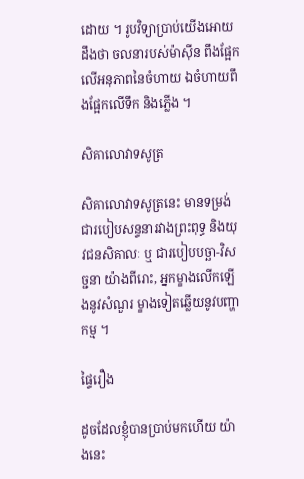ដោយ ។ រូបវិទ្យាប្រាប់យើងអោយដឹងថា ចលនារបស់ម៉ាស៊ីន ពឹងផ្អែកលើអនុភាពនៃចំហាយ ឯចំហាយពឹងផ្អែកលើទឹក និងភ្លើង ។

សិគាលោវាទសូត្រ

សិគាលោវាទសូត្រនេះ មានទម្រង់ជារបៀបសន្ទនារវាងព្រះពុទ្ធ និងយុវជនសិគាលៈ ឬ ជារបៀបបច្ឆា-វិសច្ជនា យ៉ាងពីរោះ, អ្នកម្ខាងលើកឡើងនូវសំណួរ ម្ខាងទៀតឆ្លើយនូវបញ្ហាកម្ម ។

ផ្ទៃរឿង

ដូចដែលខ្ញុំបានប្រាប់មកហើយ យ៉ាងនេះ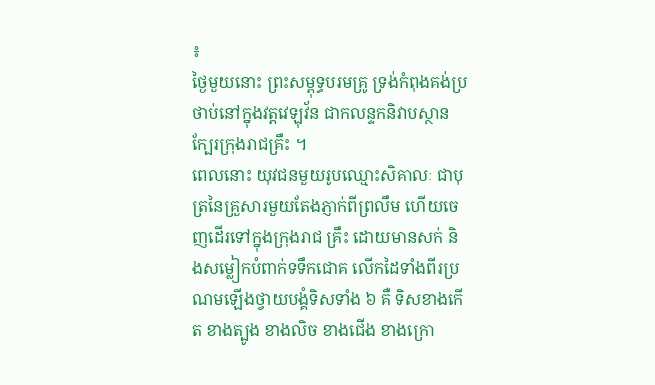៖
ថ្ងៃមួយនោះ ព្រះសម្ពុទ្ធបរមគ្រូ ទ្រង់កំពុងគង់ប្រថាប់នៅក្នុងវត្តវេឡុវ័ន ជាកលន្ទកនិវាបស្ថាន ក្បែរក្រុងរាជគ្រឹះ ។
ពេលនោះ យុវជនមួយរូបឈ្មោះសិគាលៈ ជាបុត្រនៃគ្រួសារមួយតែងភ្ញាក់ពីព្រលឹម ហើយចេញដើរទៅក្នុងក្រុងរាជ គ្រឹះ ដោយមានសក់ និងសម្លៀកបំពាក់ទទឹកជោគ លើកដៃទាំងពីរប្រណមឡើងថ្វាយបង្គំទិសទាំង ៦ គឺ ទិសខាងកើត ខាងត្បូង ខាងលិច ខាងជើង ខាងក្រោ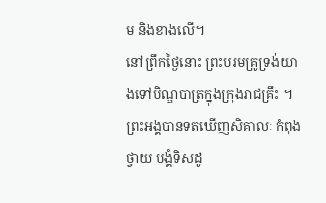ម និងខាងលើ។
នៅព្រឹកថ្ងៃនោះ ព្រះបរមគ្រូទ្រង់យាងទៅបិណ្ឌបាត្រក្នុងក្រុងរាជគ្រឹះ ។ ព្រះអង្គបានទតឃើញសិគាលៈ កំពុងថ្វាយ បង្គំទិសដូ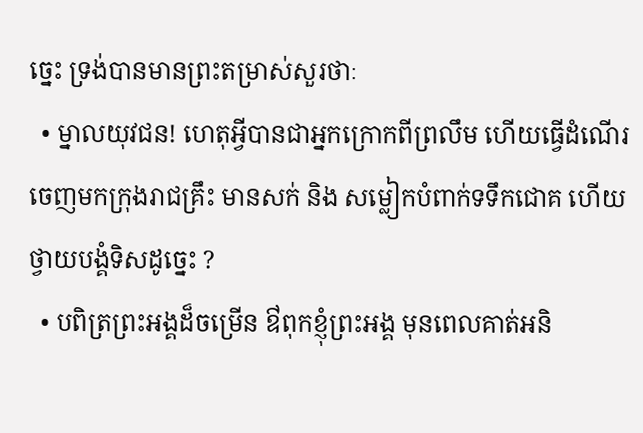ច្នេះ ទ្រង់បានមានព្រះតម្រាស់សួរថាៈ
  • ម្នាលយុវជន! ហេតុអី្វបានជាអ្នកក្រោកពីព្រលឹម ហើយធ្វើដំណើរចេញមកក្រុងរាជគ្រឹះ មានសក់ និង សម្លៀកបំពាក់ទទឹកជោគ ហើយថ្វាយបង្គំទិសដូច្នេះ ?
  • បពិត្រព្រះអង្គដ៏ចម្រើន ឳពុកខ្ញុំព្រះអង្គ មុនពេលគាត់អនិ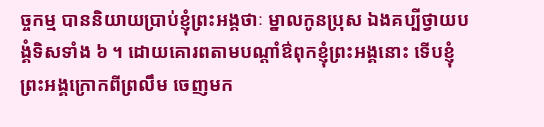ច្ចកម្ម បាននិយាយប្រាប់ខ្ញុំព្រះអង្គថាៈ ម្នាលកូនប្រុស ឯងគប្បីថ្វាយបង្គំទិសទាំង ៦ ។ ដោយគោរពតាមបណ្ដាំឳពុកខ្ញុំព្រះអង្គនោះ ទើបខ្ញុំព្រះអង្គក្រោកពីព្រលឹម ចេញមក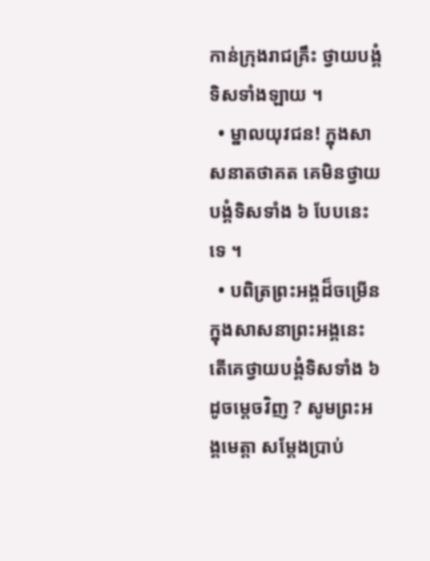កាន់ក្រុងរាជគ្រឹះ ថ្វាយបង្គំទិសទាំងឡាយ ។
  • ម្នាលយុវជន! ក្នុងសាសនាតថាគត គេមិនថ្វាយបង្គំទិសទាំង ៦ បែបនេះទេ ។
  • បពិត្រព្រះអង្គដ៏ចម្រើន ក្នុងសាសនាព្រះអង្គនេះ តើគេថ្វាយបង្គំទិសទាំង ៦ ដូចម្ដេចវិញ ? សូមព្រះអង្គមេត្តា សម្ដែងប្រាប់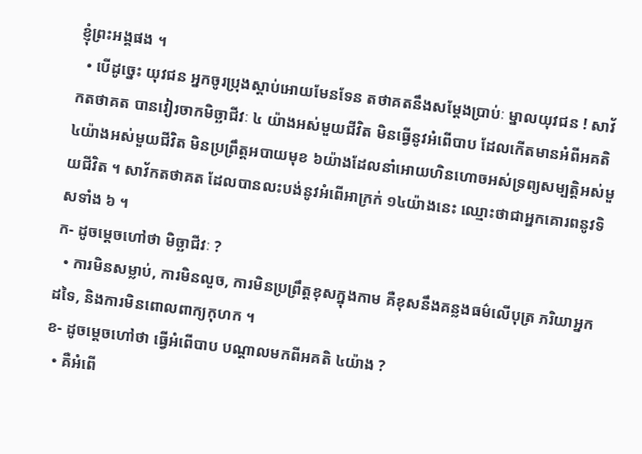ខ្ញុំព្រះអង្គផង ។
  • បើដូច្នេះ យុវជន អ្នកចូរប្រុងស្ដាប់អោយមែនទែន តថាគតនឹងសម្ដែងប្រាប់ៈ ម្នាលយុវជន ! សាវ័កតថាគត បានវៀរចាកមិច្ឆាជីវៈ ៤ យ៉ាងអស់មួយជីវិត មិនធ្វើនូវអំពើបាប ដែលកើតមានអំពីអគតិ ៤យ៉ាងអស់មួយជីវិត មិនប្រព្រឹត្តអបាយមុខ ៦យ៉ាងដែលនាំអោយហិនហោចអស់ទ្រព្យសម្បត្តិអស់មួយជីវិត ។ សាវ័កតថាគត ដែលបានលះបង់នូវអំពើអាក្រក់ ១៤យ៉ាងនេះ ឈ្មោះថាជាអ្នកគោរពនូវទិសទាំង ៦ ។
ក- ដូចម្ដេចហៅថា មិច្ឆាជីវៈ ?
  • ការមិនសម្លាប់, ការមិនលួច, ការមិនប្រព្រឹត្តខុសក្នុងកាម គឺខុសនឹងគន្លងធម៌លើបុត្រ ភរិយាអ្នកដទៃ, និងការមិនពោលពាក្យកុហក ។
ខ- ដូចម្ដេចហៅថា ធ្វើអំពើបាប បណ្ដាលមកពីអគតិ ៤យ៉ាង ?
  • គឺអំពើ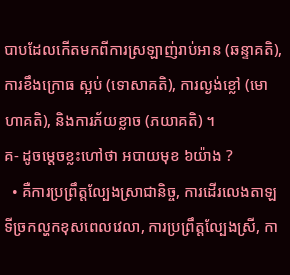បាបដែលកើតមកពីការស្រឡាញ់រាប់អាន (ឆន្ទាគតិ), ការខឹងក្រោធ ស្អប់ (ទោសាគតិ), ការល្ងង់ខ្លៅ (មោហាគតិ), និងការភ័យខ្លាច (ភយាគតិ) ។
គ- ដូចម្ដេចខ្លះហៅថា អបាយមុខ ៦យ៉ាង ?
  • គឺការប្រព្រឹត្តល្បែងស្រាជានិច្ច, ការដើរលេងតាឡទីច្រកល្ហកខុសពេលវេលា, ការប្រព្រឹត្តល្បែងស្រី, កា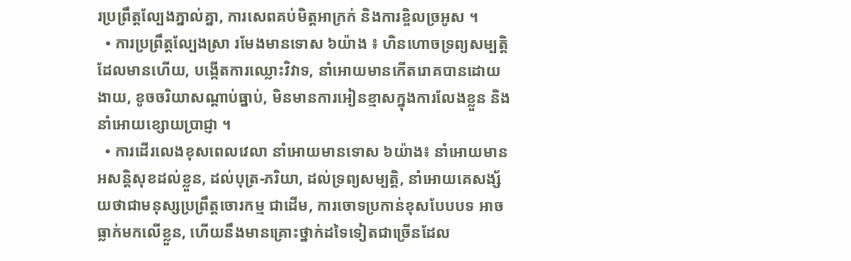រប្រព្រឹត្តល្បែងភ្នាល់គ្នា, ការសេពគប់មិត្តអាក្រក់ និងការខ្ចិលច្រអូស ។
  • ការប្រព្រឹត្តល្បែងស្រា រមែងមានទោស ៦យ៉ាង ៖ ហិនហោចទ្រព្យសម្បត្តិដែលមានហើយ, បង្កើតការឈ្លោះវិវាទ, នាំអោយមានកើតរោគបានដោយងាយ, ខូចចរិយាសណ្ដាប់ធ្នាប់, មិនមានការអៀនខ្មាសក្នុងការលែងខ្លួន និងនាំអោយខ្សោយប្រាជ្ញា ។
  • ការដើរលេងខុសពេលវេលា នាំអោយមានទោស ៦យ៉ាង៖ នាំអោយមានអសន្តិសុខដល់ខ្លួន, ដល់បុត្រ-ភរិយា, ដល់ទ្រព្យសម្បត្តិ, នាំអោយគេសង្ស័យថាជាមនុស្សប្រព្រឹត្តចោរកម្ម ជាដើម, ការចោទប្រកាន់ខុសបែបបទ អាចធ្លាក់មកលើខ្លួន, ហើយនឹងមានគ្រោះថ្នាក់ដទៃទៀតជាច្រើនដែល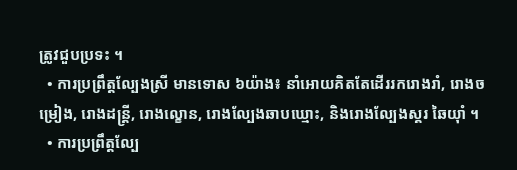ត្រូវជួបប្រទះ ។
  • ការប្រព្រឹត្តល្បែងស្រី មានទោស ៦យ៉ាង៖ នាំអោយគិតតែដើររករោងរាំ, រោងចម្រៀង, រោងដន្ត្រី, រោងល្ខោន, រោងល្បែងឆាបឃ្មោះ, និងរោងល្បែងស្គរ ឆៃយ៉ាំ ។
  • ការប្រព្រឹត្តល្បែ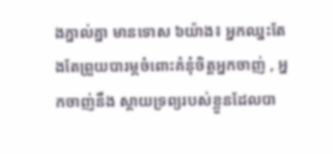ងភ្នាល់គ្នា មានទោស ៦យ៉ាង៖ អ្នកឈ្នះតែងតែព្រួយបារម្ភចំពោះគំនុំចិត្តអ្នកចាញ់ , អ្នកចាញ់នឹង ស្ដាយទ្រព្យរបស់ខ្លួនដែលបា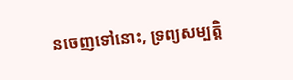នចេញទៅនោះ, ទ្រព្យសម្បត្តិ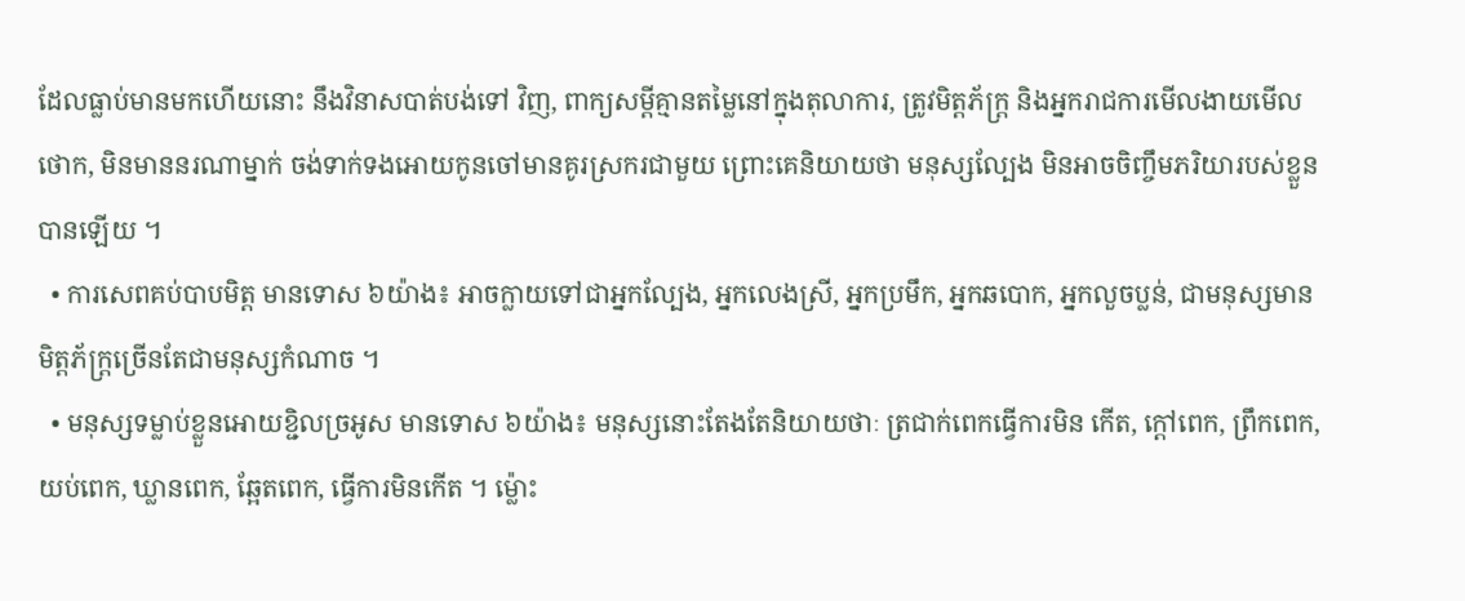ដែលធ្លាប់មានមកហើយនោះ នឹងវិនាសបាត់បង់ទៅ វិញ, ពាក្យសម្ដីគ្មានតម្លៃនៅក្នុងតុលាការ, ត្រូវមិត្តភ័ក្ត្រ និងអ្នករាជការមើលងាយមើលថោក, មិនមាននរណាម្នាក់ ចង់ទាក់ទងអោយកូនចៅមានគូរស្រករជាមួយ ព្រោះគេនិយាយថា មនុស្សល្បែង មិនអាចចិញ្ចឹមភរិយារបស់ខ្លួនបានឡើយ ។
  • ការសេពគប់បាបមិត្ត មានទោស ៦យ៉ាង៖ អាចក្លាយទៅជាអ្នកល្បែង, អ្នកលេងស្រី, អ្នកប្រមឹក, អ្នកឆបោក, អ្នកលួចប្លន់, ជាមនុស្សមានមិត្តភ័ក្ត្រច្រើនតែជាមនុស្សកំណាច ។
  • មនុស្សទម្លាប់ខ្លួនអោយខ្ជិលច្រអូស មានទោស ៦យ៉ាង៖ មនុស្សនោះតែងតែនិយាយថាៈ ត្រជាក់ពេកធ្វើការមិន កើត, ក្ដៅពេក, ព្រឹកពេក, យប់ពេក, ឃ្លានពេក, ឆ្អែតពេក, ធ្វើការមិនកើត ។ ម្ល៉ោះ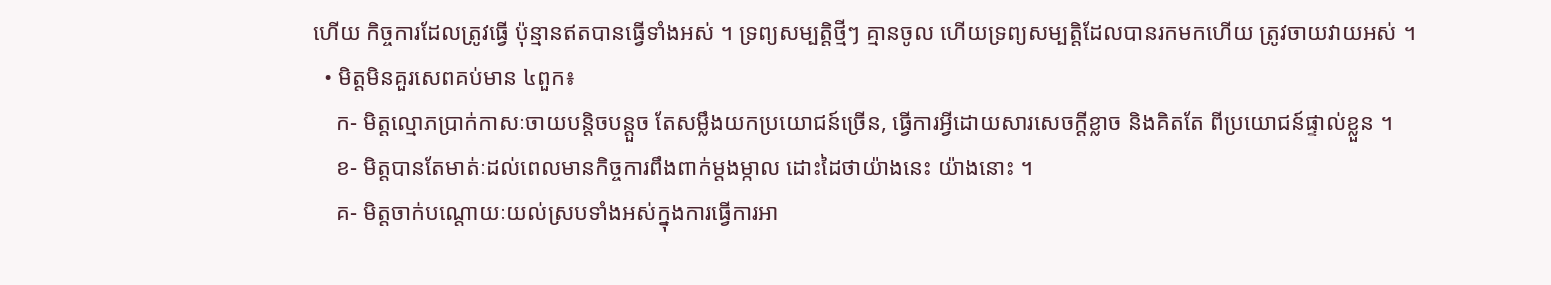ហើយ កិច្ចការដែលត្រូវធ្វើ ប៉ុន្មានឥតបានធ្វើទាំងអស់ ។ ទ្រព្យសម្បត្តិថ្មីៗ គ្មានចូល ហើយទ្រព្យសម្បត្តិដែលបានរកមកហើយ ត្រូវចាយវាយអស់ ។
  • មិត្តមិនគួរសេពគប់មាន ៤ពួក៖
    ក- មិត្តល្មោភប្រាក់កាសៈចាយបន្តិចបន្តួច តែសម្លឹងយកប្រយោជន៍ច្រើន, ធ្វើការអ្វីដោយសារសេចក្ដីខ្លាច និងគិតតែ ពីប្រយោជន៍ផ្ទាល់ខ្លួន ។
    ខ- មិត្តបានតែមាត់ៈដល់ពេលមានកិច្ចការពឹងពាក់ម្ដងម្កាល ដោះដៃថាយ៉ាងនេះ យ៉ាងនោះ ។
    គ- មិត្តចាក់បណ្ដោយៈយល់ស្របទាំងអស់ក្នុងការធ្វើការអា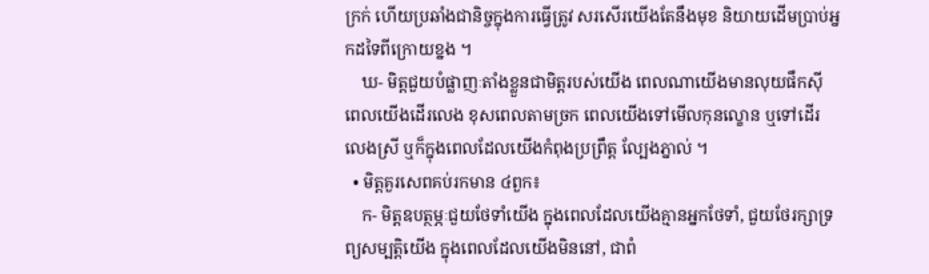ក្រក់ ហើយប្រឆាំងជានិច្ចក្នុងការធ្វើត្រូវ សរសើរយើងតែនឹងមុខ និយាយដើមប្រាប់អ្នកដទៃពីក្រោយខ្នង ។
    ឃ- មិត្តជួយបំផ្លាញៈតាំងខ្លួនជាមិត្តរបស់យើង ពេលណាយើងមានលុយផឹកស៊ី ពេលយើងដើរលេង ខុសពេលតាមច្រក ពេលយើងទៅមើលកុនល្ខោន ឬទៅដើរលេងស្រី ឬក៏ក្នុងពេលដែលយើងកំពុងប្រព្រឹត្ត ល្បែងភ្នាល់ ។
  • មិត្តគួរសេពគប់រកមាន ៤ពួក៖
    ក- មិត្តឧបត្ថម្ភៈជួយថែទាំយើង ក្នុងពេលដែលយើងគ្មានអ្នកថែទាំ, ជួយថែរក្សាទ្រព្យសម្បត្តិយើង ក្នុងពេលដែលយើងមិននៅ, ជាពំ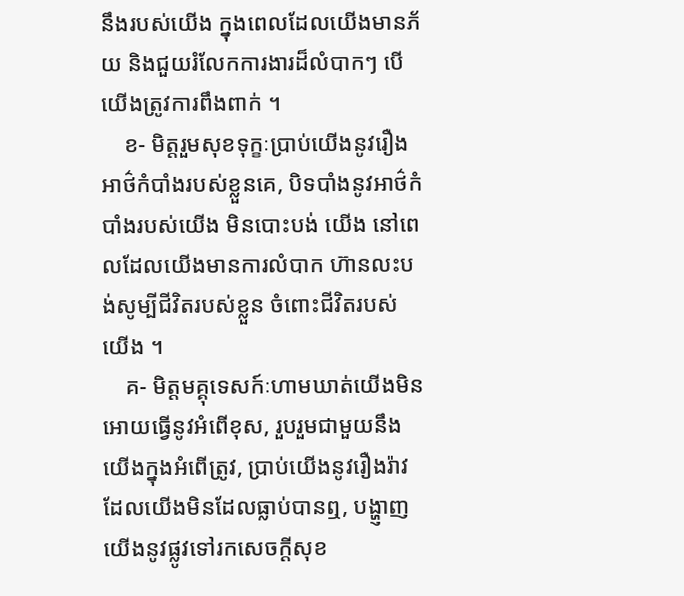នឹងរបស់យើង ក្នុងពេលដែលយើងមានភ័យ និងជួយរំលែកការងារដ៏លំបាកៗ បើយើងត្រូវការពឹងពាក់ ។
    ខ- មិត្តរួមសុខទុក្ខៈប្រាប់យើងនូវរឿងអាថ៌កំបាំងរបស់ខ្លួនគេ, បិទបាំងនូវអាថ៌កំបាំងរបស់យើង មិនបោះបង់ យើង នៅពេលដែលយើងមានការលំបាក ហ៊ានលះបង់សូម្បីជីវិតរបស់ខ្លួន ចំពោះជីវិតរបស់យើង ។
    គ- មិត្តមគ្គុទេសក៍ៈហាមឃាត់យើងមិនអោយធ្វើនូវអំពើខុស, រួបរួមជាមួយនឹងយើងក្នុងអំពើត្រូវ, ប្រាប់យើងនូវរឿងរ៉ាវដែលយើងមិនដែលធ្លាប់បានឮ, បង្ហា្ញញយើងនូវផ្លូវទៅរកសេចក្ដីសុខ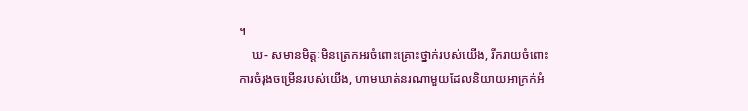។
    ឃ- សមានមិត្តៈមិនត្រេកអរចំពោះគ្រោះថ្នាក់របស់យើង, រីករាយចំពោះការចំរុងចម្រើនរបស់យើង, ហាមឃាត់នរណាមួយដែលនិយាយអាក្រក់អំ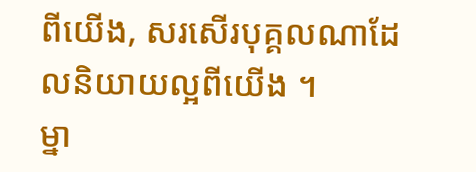ពីយើង, សរសើរបុគ្គលណាដែលនិយាយល្អពីយើង ។
ម្នា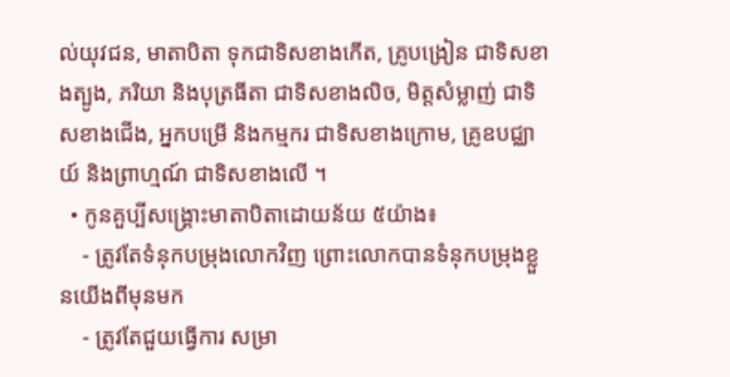ល់យុវជន, មាតាបិតា ទុកជាទិសខាងកើត, គ្រូបង្រៀន ជាទិសខាងត្បូង, ភរិយា និងបុត្រធីតា ជាទិសខាងលិច, មិត្តសំម្លាញ់ ជាទិសខាងជើង, អ្នកបម្រើ និងកម្មករ ជាទិសខាងក្រោម, គ្រូឧបជ្ឈាយ៍ និងព្រាហ្មណ៍ ជាទិសខាងលើ ។
  • កូនគួប្បីសង្គ្រោះមាតាបិតាដោយន័យ ៥យ៉ាង៖
    - ត្រូវតែទំនុកបម្រុងលោកវិញ ព្រោះលោកបានទំនុកបម្រុងខ្លួនយើងពីមុនមក
    - ត្រូវតែជួយធ្វើការ សម្រា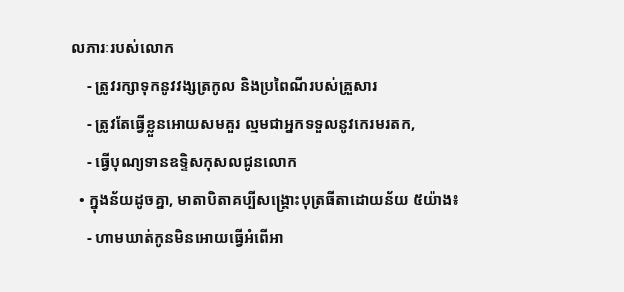លភារៈរបស់លោក
    - ត្រូវរក្សាទុកនូវវង្សត្រកូល និងប្រពៃណីរបស់គ្រួសារ
    - ត្រូវតែធ្វើខ្លួនអោយសមគួរ ល្មមជាអ្នកទទួលនូវកេរមរតក,
    - ធ្វើបុណ្យទានឧទ្ទិសកុសលជូនលោក
  • ក្នុងន័យដូចគ្នា, មាតាបិតាគប្បីសង្គ្រោះបុត្រធីតាដោយន័យ ៥យ៉ាង៖
    - ហាមឃាត់កូនមិនអោយធ្វើអំពើអា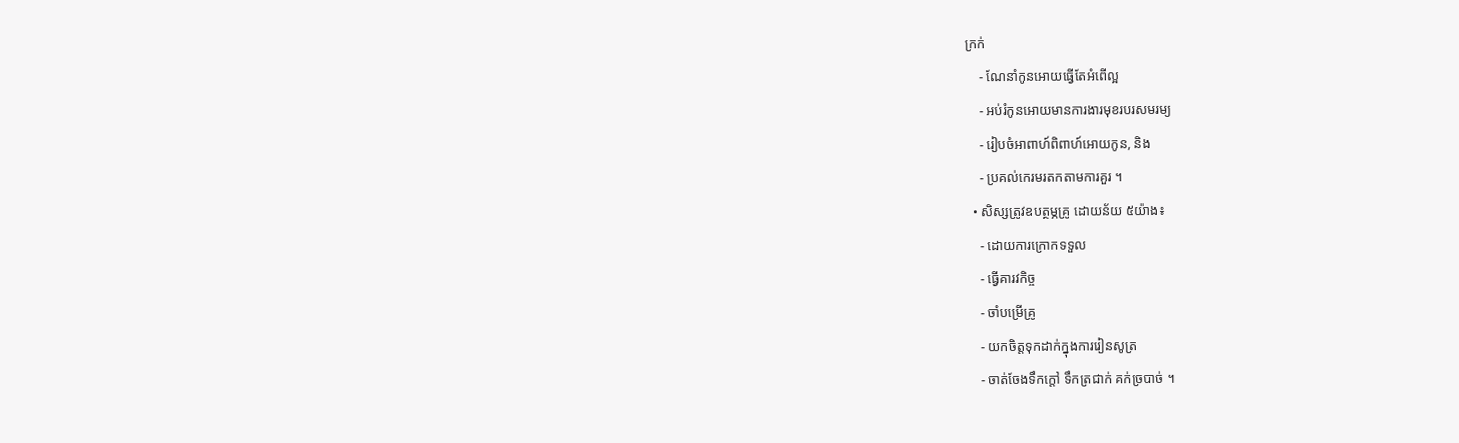ក្រក់
    - ណែនាំកូនអោយធ្វើតែអំពើល្អ
    - អប់រំកូនអោយមានការងារមុខរបរសមរម្យ
    - រៀបចំអាពាហ៍ពិពាហ៍អោយកូន, និង
    - ប្រគល់កេរមរតកតាមការគួរ ។
  • សិស្សត្រូវឧបត្ថម្ភគ្រូ ដោយន័យ ៥យ៉ាង៖
    - ដោយការក្រោកទទួល
    - ធ្វើគារវកិច្ច
    - ចាំបម្រើគ្រូ
    - យកចិត្តទុកដាក់ក្នុងការរៀនសូត្រ
    - ចាត់ចែងទឹកក្ដៅ ទឹកត្រជាក់ គក់ច្របាច់ ។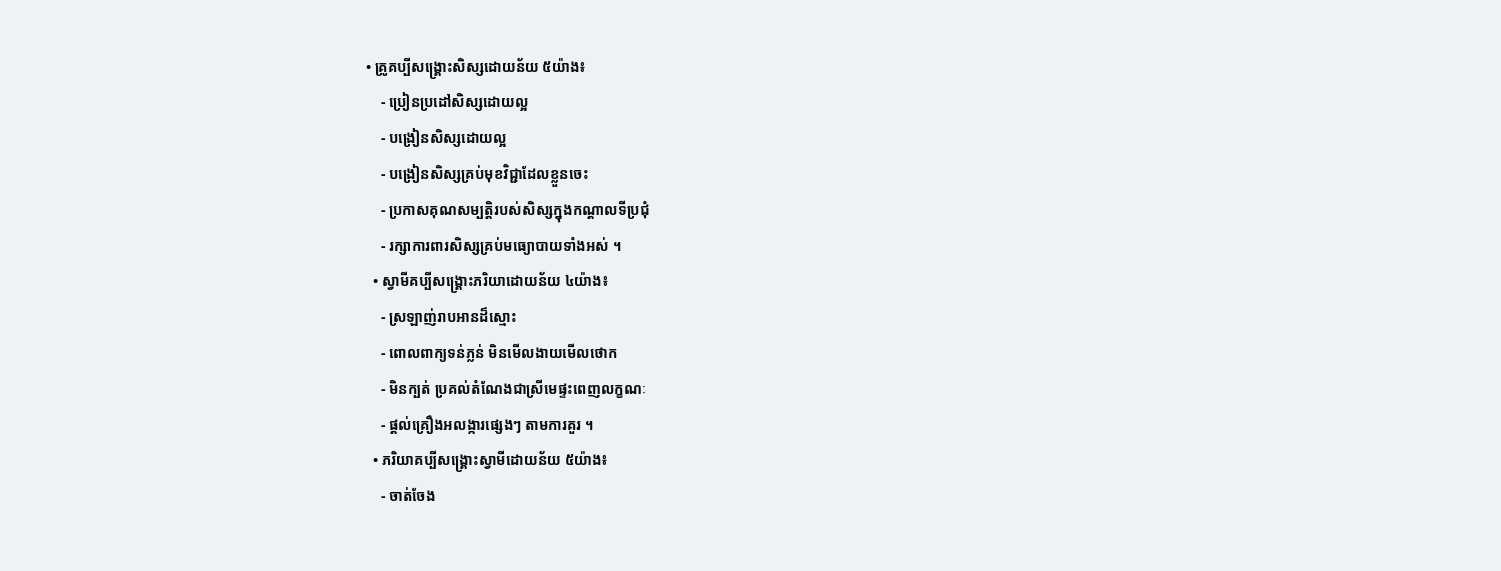• គ្រូគប្បីសង្គ្រោះសិស្សដោយន័យ ៥យ៉ាង៖
    - ប្រៀនប្រដៅសិស្សដោយល្អ
    - បង្រៀនសិស្សដោយល្អ
    - បង្រៀនសិស្សគ្រប់មុខវិជ្ជាដែលខ្លួនចេះ
    - ប្រកាសគុណសម្បត្តិរបស់សិស្សក្នុងកណ្ដាលទីប្រជុំ
    - រក្សាការពារសិស្សគ្រប់មធ្យោបាយទាំងអស់ ។
  • ស្វាមីគប្បីសង្គ្រោះភរិយាដោយន័យ ៤យ៉ាង៖
    - ស្រឡាញ់រាបអានដ៏ស្មោះ
    - ពោលពាក្យទន់ភ្លន់ មិនមើលងាយមើលថោក
    - មិនក្បត់ ប្រគល់តំណែងជាស្រីមេផ្ទះពេញលក្ខណៈ
    - ផ្ដល់គ្រឿងអលង្ការផ្សេងៗ តាមការគួរ ។
  • ភរិយាគប្បីសង្គ្រោះស្វាមីដោយន័យ ៥យ៉ាង៖
    - ចាត់ចែង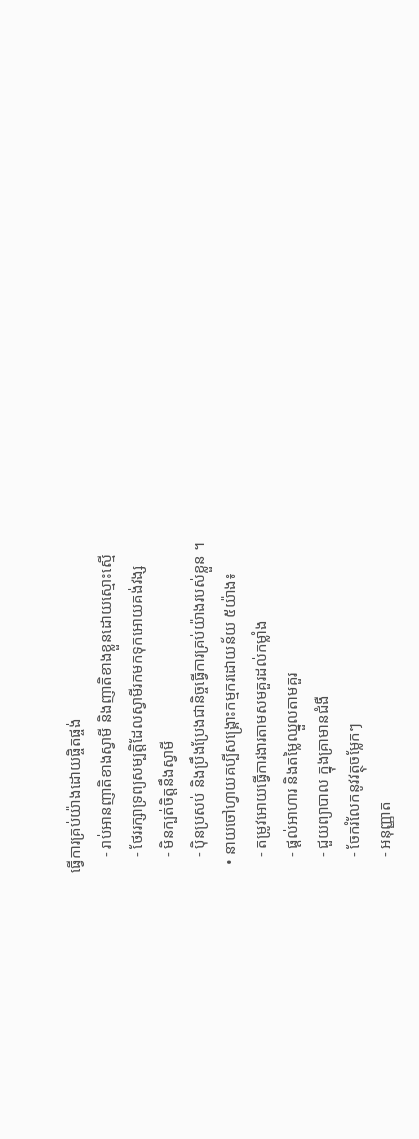ធ្វើការគ្រប់យ៉ាងដោយផ្ចិតផ្ចង់
    - រាប់អានញាតិខាងស្វាមី និងញាតិខាងខ្លួនដោយស្មោះស្មើ
    - ថែររក្សាទ្រព្យសម្បត្តិដែលស្វាមីរកមកទុកអោយគង់វង្ស
    - មិនក្បត់ចិត្តនឹងស្វាមី
    - ប៉ិនប្រសប់ និងប្រឹងប្រែងជានិច្ចធ្វើការគ្រប់យ៉ាងរបស់ខ្លួន ។
  • នាយចៅហ្វាយគប្បីសង្គ្រោះកម្មករដោយន័យ ៥យ៉ាង៖
    - តម្រូវអោយធ្វើការងារតាមសមគួរដល់កម្លាំង
    - ផ្ដល់អាហារ និងតម្លៃឈ្នួលតាមគួរ
    - ជួយព្យាបាល ក្នុងគ្រាមានជំងឺ
    - ចែករំលែកនូវវត្ថុចម្លែកៗ
    - អនុញ្ញាត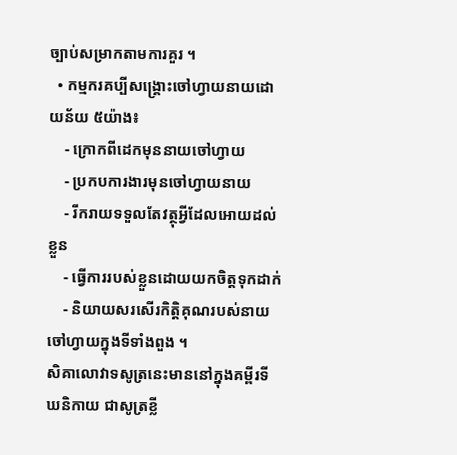ច្បាប់សម្រាកតាមការគួរ ។
  • កម្មករគប្បីសង្គ្រោះចៅហ្វាយនាយដោយន័យ ៥យ៉ាង៖
    - ក្រោកពីដេកមុននាយចៅហ្វាយ
    - ប្រកបការងារមុនចៅហ្វាយនាយ
    - រីករាយទទួលតែវត្ថុអ្វីដែលអោយដល់ខ្លួន
    - ធ្វើការរបស់ខ្លួនដោយយកចិត្តទុកដាក់
    - និយាយសរសើរកិត្តិគុណរបស់នាយចៅហ្វាយក្នុងទីទាំងពួង ។
សិគាលោវាទសូត្រនេះមាននៅក្នុងគម្ពីរទីឃនិកាយ ជាសូត្រខ្លី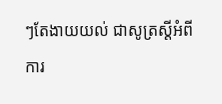ៗតែងាយយល់ ជាសូត្រស្ដីអំពីការ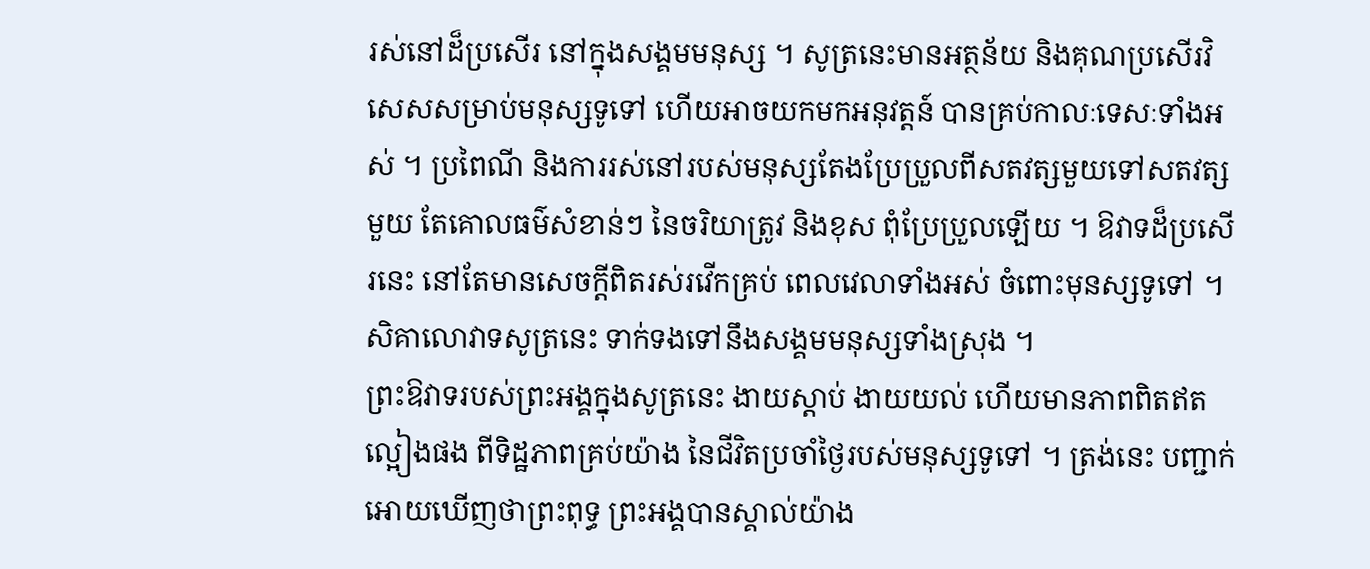រស់នៅដ៏ប្រសើរ នៅក្នុងសង្គមមនុស្ស ។ សូត្រនេះមានអត្ថន័យ និងគុណប្រសើរវិសេសសម្រាប់មនុស្សទូទៅ ហើយអាចយកមកអនុវត្តន៍ បានគ្រប់កាលៈទេសៈទាំងអស់ ។ ប្រពៃណី និងការរស់នៅរបស់មនុស្សតែងប្រែប្រួលពីសតវត្សមួយទៅសតវត្សមួយ តែគោលធម៌សំខាន់ៗ នៃចរិយាត្រូវ និងខុស ពុំប្រែប្រួលឡើយ ។ ឱវាទដ៏ប្រសើរនេះ នៅតែមានសេចក្ដីពិតរស់រវើកគ្រប់ ពេលវេលាទាំងអស់ ចំពោះមុនស្សទូទៅ ។ សិគាលោវាទសូត្រនេះ ទាក់ទងទៅនឹងសង្គមមនុស្សទាំងស្រុង ។
ព្រះឱវាទរបស់ព្រះអង្គក្នុងសូត្រនេះ ងាយស្ដាប់ ងាយយល់ ហើយមានភាពពិតឥតល្អៀងផង ពីទិដ្ឋភាពគ្រប់យ៉ាង នៃជីវិតប្រចាំថ្ងៃរបស់មនុស្សទូទៅ ។ ត្រង់នេះ បញ្ជាក់អោយឃើញថាព្រះពុទ្ធ ព្រះអង្គបានស្គាល់យ៉ាង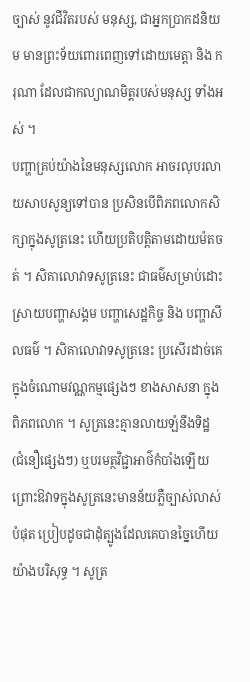ច្បាស់ នូវជីវិតរបស់ មនុស្ស, ជាអ្នកប្រាកដនិយម មានព្រះទ័យពោរពេញទៅដោយមេត្តា និង ករុណា ដែលជាកល្យាណមិត្តរបស់មនុស្ស ទាំងអស់ ។
បញ្ហាគ្រប់យ៉ាងនៃមនុស្សលោក អាចរលុបរលាយសាបសូន្យទៅបាន ប្រសិនបើពិភពលោកសិក្សាក្នុងសូត្រនេះ ហើយប្រតិបត្តិតាមដោយម៉តចត់ ។ សិគាលោវាទសូត្រនេះ ជាធម៌សម្រាប់ដោះស្រាយបញ្ហាសង្គម បញ្ហាសេដ្ឋកិច្ច និង បញ្ហាសីលធម៌ ។ សិគាលោវាទសូត្រនេះ ប្រសើរដាច់គេក្នុងចំណោមវណ្ណកម្មផ្សេងៗ ខាងសាសនា ក្នុងពិភពលោក ។ សូត្រនេះគ្មានលាយឡំនឹងទិដ្ឋ (ជំនឿផ្សេងៗ) ឬបរមត្ថវិជ្ជាអាថ៌កំបាំងឡើយ ព្រោះឱវាទក្នុងសូត្រនេះមានន័យភ្លឺច្បាស់លាស់  បំផុត ប្រៀបដូចជាដុំត្បូងដែលគេបានច្នៃហើយយ៉ាងបរិសុទ្ធ ។ សូត្រ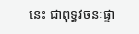នេះ ជាពុទ្ធវចនៈផ្ទា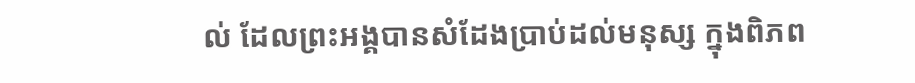ល់ ដែលព្រះអង្គបានសំដែងប្រាប់ដល់មនុស្ស ក្នុងពិភព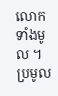លោកទាំងមូល ។
ប្រមូល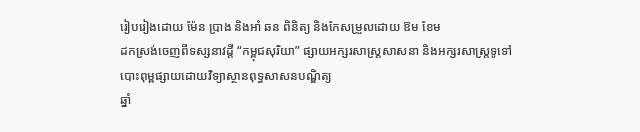រៀបរៀងដោយ ម៉ែន ប្រាង និងអាំ ឆន ពិនិត្យ និងកែសម្រួលដោយ ឱម ខែម
ដកស្រង់ចេញពីទស្សនាវដ្ដី “កម្ពុជសុរិយា” ផ្សាយអក្សរសាស្រ្តសាសនា និងអក្សរសាស្ត្រទូទៅ
បោះពុម្ពផ្សាយដោយវិទ្យាស្ថានពុទ្ធសាសនបណ្ឌិត្យ
ឆ្នាំ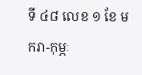ទី ៤៨ លេខ ១ ខែ មករា-កុម្ភៈ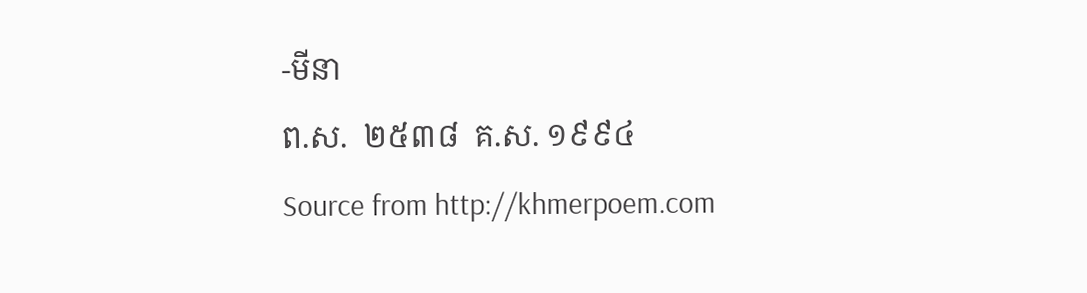-មីនា
ព.ស.  ២៥៣៨  គ.ស. ១៩៩៤
Source from http://khmerpoem.com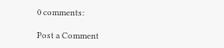0 comments:

Post a Comment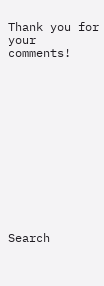Thank you for your comments!













Search